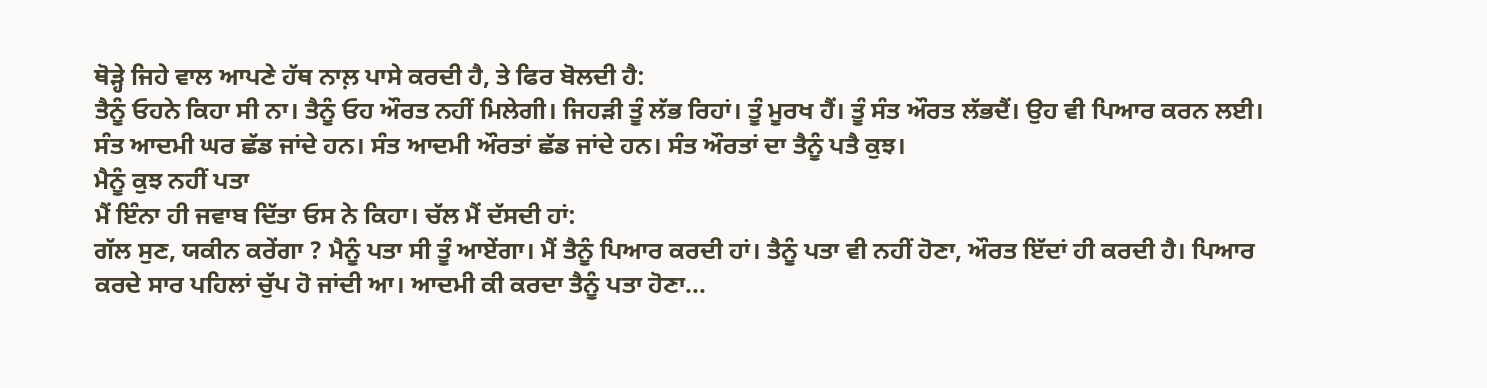ਥੋੜ੍ਹੇ ਜਿਹੇ ਵਾਲ ਆਪਣੇ ਹੱਥ ਨਾਲ਼ ਪਾਸੇ ਕਰਦੀ ਹੈ, ਤੇ ਫਿਰ ਬੋਲਦੀ ਹੈ:
ਤੈਨੂੰ ਓਹਨੇ ਕਿਹਾ ਸੀ ਨਾ। ਤੈਨੂੰ ਓਹ ਔਰਤ ਨਹੀਂ ਮਿਲੇਗੀ। ਜਿਹੜੀ ਤੂੰ ਲੱਭ ਰਿਹਾਂ। ਤੂੰ ਮੂਰਖ ਹੈਂ। ਤੂੰ ਸੰਤ ਔਰਤ ਲੱਭਦੈਂ। ਉਹ ਵੀ ਪਿਆਰ ਕਰਨ ਲਈ। ਸੰਤ ਆਦਮੀ ਘਰ ਛੱਡ ਜਾਂਦੇ ਹਨ। ਸੰਤ ਆਦਮੀ ਔਰਤਾਂ ਛੱਡ ਜਾਂਦੇ ਹਨ। ਸੰਤ ਔਰਤਾਂ ਦਾ ਤੈਨੂੰ ਪਤੈ ਕੁਝ।
ਮੈਨੂੰ ਕੁਝ ਨਹੀਂ ਪਤਾ
ਮੈਂ ਇੰਨਾ ਹੀ ਜਵਾਬ ਦਿੱਤਾ ਓਸ ਨੇ ਕਿਹਾ। ਚੱਲ ਮੈਂ ਦੱਸਦੀ ਹਾਂ:
ਗੱਲ ਸੁਣ, ਯਕੀਨ ਕਰੇਂਗਾ ? ਮੈਨੂੰ ਪਤਾ ਸੀ ਤੂੰ ਆਏਂਗਾ। ਮੈਂ ਤੈਨੂੰ ਪਿਆਰ ਕਰਦੀ ਹਾਂ। ਤੈਨੂੰ ਪਤਾ ਵੀ ਨਹੀਂ ਹੋਣਾ, ਔਰਤ ਇੱਦਾਂ ਹੀ ਕਰਦੀ ਹੈ। ਪਿਆਰ ਕਰਦੇ ਸਾਰ ਪਹਿਲਾਂ ਚੁੱਪ ਹੋ ਜਾਂਦੀ ਆ। ਆਦਮੀ ਕੀ ਕਰਦਾ ਤੈਨੂੰ ਪਤਾ ਹੋਣਾ...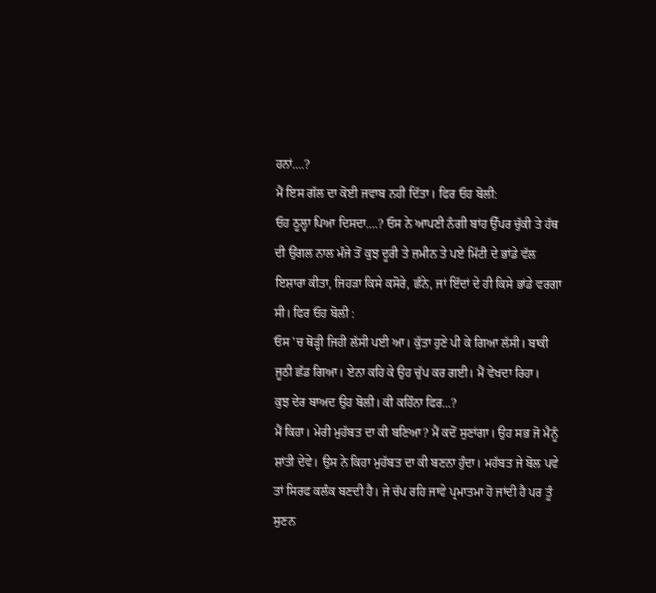ਹਨਾਂ....?
ਮੈਂ ਇਸ ਗੱਲ ਦਾ ਕੋਈ ਜਵਾਬ ਨਹੀਂ ਦਿੱਤਾ। ਫਿਰ ਓਹ ਬੋਲੀ:
ਓਹ ਠੂਲ੍ਹਾ ਪਿਆ ਦਿਸਦਾ....? ਓਸ ਨੇ ਆਪਣੀ ਨੰਗੀ ਬਾਂਹ ਉੱਪਰ ਚੁੱਕੀ ਤੇ ਹੱਥ ਦੀ ਉਂਗਲ ਨਾਲ ਮੰਜੇ ਤੋਂ ਕੁਝ ਦੂਰੀ ਤੇ ਜ਼ਮੀਨ ਤੇ ਪਏ ਮਿੱਟੀ ਦੇ ਭਾਂਡੇ ਵੱਲ ਇਸ਼ਾਰਾ ਕੀਤਾ, ਜਿਹੜਾ ਕਿਸੇ ਕਸੋਰੇ, ਛੰਨੇ, ਜਾਂ ਇੱਦਾਂ ਦੇ ਹੀ ਕਿਸੇ ਭਾਂਡੇ ਵਰਗਾ ਸੀ। ਫਿਰ ਓਹ ਬੋਲੀ :
ਓਸ 'ਚ ਥੋੜ੍ਹੀ ਜਿਹੀ ਲੱਸੀ ਪਈ ਆ। ਕੁੱਤਾ ਹੁਣੇ ਪੀ ਕੇ ਗਿਆ ਲੱਸੀ। ਬਾਕੀ ਜੂਠੀ ਛੱਡ ਗਿਆ। ਏਨਾ ਕਹਿ ਕੇ ਉਹ ਚੁੱਪ ਕਰ ਗਈ। ਮੈਂ ਵੇਖਦਾ ਰਿਹਾ।
ਕੁਝ ਦੇਰ ਬਾਅਦ ਉਹ ਬੋਲੀ। ਕੀ ਕਹਿੰਨਾ ਫਿਰ...?
ਮੈਂ ਕਿਹਾ। ਮੇਰੀ ਮੁਹੱਬਤ ਦਾ ਕੀ ਬਣਿਆ? ਮੈਂ ਕਦੋਂ ਸੁਣਾਂਗਾ। ਉਹ ਸਭ ਜੋ ਮੈਨੂੰ ਸ਼ਾਂਤੀ ਦੇਵੇ। ਉਸ ਨੇ ਕਿਹਾ ਮੁਹੱਬਤ ਦਾ ਕੀ ਬਣਨਾ ਹੁੰਦਾ। ਮਹੱਬਤ ਜੇ ਬੋਲ ਪਵੇ ਤਾਂ ਸਿਰਫ ਕਲੰਕ ਬਣਦੀ ਹੈ। ਜੇ ਚੱਪ ਰਹਿ ਜਾਵੇ ਪ੍ਰਮਾਤਮਾ ਹੋ ਜਾਂਦੀ ਹੈ ਪਰ ਤੂੰ ਸੁਣਨ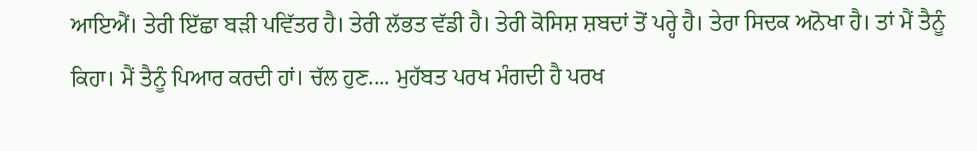ਆਇਐਂ। ਤੇਰੀ ਇੱਛਾ ਬੜੀ ਪਵਿੱਤਰ ਹੈ। ਤੇਰੀ ਲੱਭਤ ਵੱਡੀ ਹੈ। ਤੇਰੀ ਕੋਸਿਸ਼ ਸ਼ਬਦਾਂ ਤੋਂ ਪਰ੍ਹੇ ਹੈ। ਤੇਰਾ ਸਿਦਕ ਅਨੋਖਾ ਹੈ। ਤਾਂ ਮੈਂ ਤੈਨੂੰ ਕਿਹਾ। ਮੈਂ ਤੈਨੂੰ ਪਿਆਰ ਕਰਦੀ ਹਾਂ। ਚੱਲ ਹੁਣ.... ਮੁਹੱਬਤ ਪਰਖ ਮੰਗਦੀ ਹੈ ਪਰਖ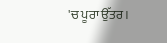'ਚ ਪੂਰਾ ਉੱਤਰ।